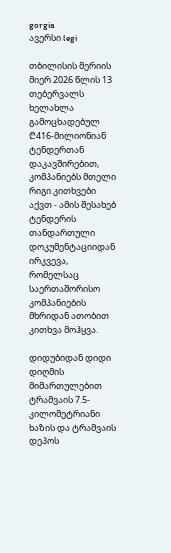gorgia
ავერსი legi

თბილისის მერიის მიერ 2026 წლის 13 თებერვალს ხელახლა გამოცხადებულ ₾416-მილიონიან ტენდერთან დაკავშირებით, კომპანიებს მთელი რიგი კითხვები აქვთ - ამის შესახებ ტენდერის თანდართული დოკუმენტაციიდან ირკვევა, რომელსაც საერთაშორისო კომპანიების მხრიდან ათობით კითხვა მოჰყვა.

დიდუბიდან დიდი დიღმის მიმართულებით ტრამვაის 7.5-კილომეტრიანი ხაზის და ტრამვაის დეპოს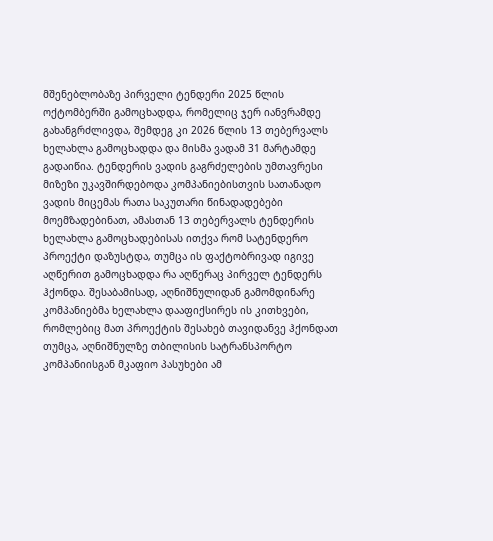მშენებლობაზე პირველი ტენდერი 2025 წლის ოქტომბერში გამოცხადდა, რომელიც ჯერ იანვრამდე გახანგრძლივდა, შემდეგ კი 2026 წლის 13 თებერვალს ხელახლა გამოცხადდა და მისმა ვადამ 31 მარტამდე გადაიწია. ტენდერის ვადის გაგრძელების უმთავრესი მიზეზი უკავშირდებოდა კომპანიებისთვის სათანადო ვადის მიცემას რათა საკუთარი წინადადებები მოემზადებინათ, ამასთან 13 თებერვალს ტენდერის ხელახლა გამოცხადებისას ითქვა რომ სატენდერო პროექტი დაზუსტდა, თუმცა ის ფაქტობრივად იგივე აღწერით გამოცხადდა რა აღწერაც პირველ ტენდერს ჰქონდა. შესაბამისად, აღნიშნულიდან გამომდინარე კომპანიებმა ხელახლა დააფიქსირეს ის კითხვები, რომლებიც მათ პროექტის შესახებ თავიდანვე ჰქონდათ თუმცა, აღნიშნულზე თბილისის სატრანსპორტო კომპანიისგან მკაფიო პასუხები ამ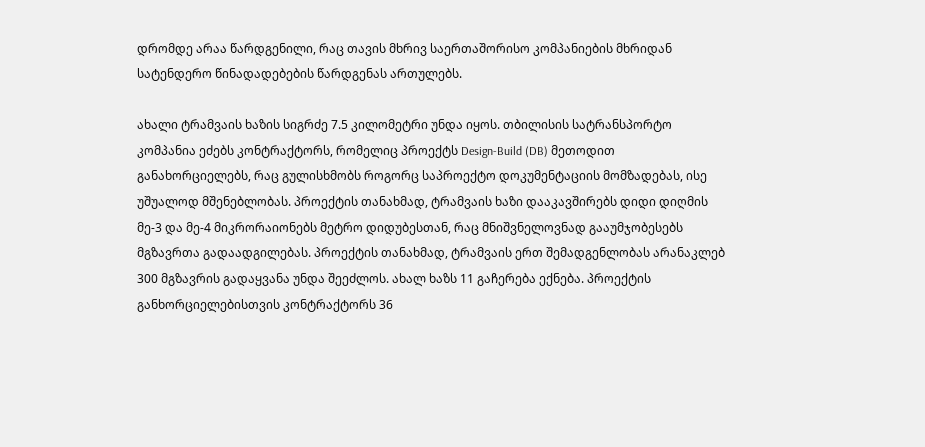დრომდე არაა წარდგენილი, რაც თავის მხრივ საერთაშორისო კომპანიების მხრიდან სატენდერო წინადადებების წარდგენას ართულებს.

ახალი ტრამვაის ხაზის სიგრძე 7.5 კილომეტრი უნდა იყოს. თბილისის სატრანსპორტო კომპანია ეძებს კონტრაქტორს, რომელიც პროექტს Design-Build (DB) მეთოდით განახორციელებს, რაც გულისხმობს როგორც საპროექტო დოკუმენტაციის მომზადებას, ისე უშუალოდ მშენებლობას. პროექტის თანახმად, ტრამვაის ხაზი დააკავშირებს დიდი დიღმის მე-3 და მე-4 მიკრორაიონებს მეტრო დიდუბესთან, რაც მნიშვნელოვნად გააუმჯობესებს მგზავრთა გადაადგილებას. პროექტის თანახმად, ტრამვაის ერთ შემადგენლობას არანაკლებ 300 მგზავრის გადაყვანა უნდა შეეძლოს. ახალ ხაზს 11 გაჩერება ექნება. პროექტის განხორციელებისთვის კონტრაქტორს 36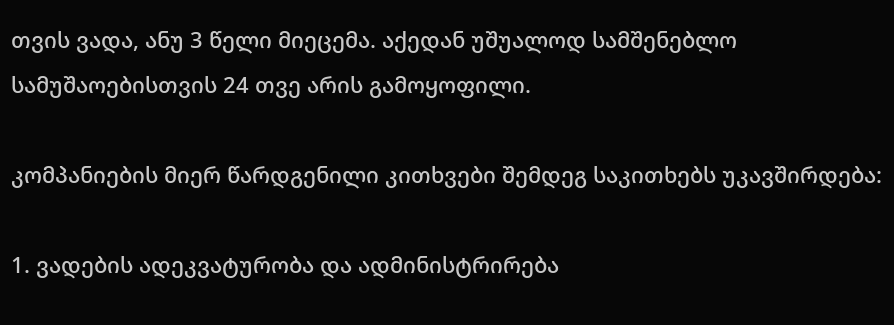თვის ვადა, ანუ 3 წელი მიეცემა. აქედან უშუალოდ სამშენებლო სამუშაოებისთვის 24 თვე არის გამოყოფილი.

კომპანიების მიერ წარდგენილი კითხვები შემდეგ საკითხებს უკავშირდება:

1. ვადების ადეკვატურობა და ადმინისტრირება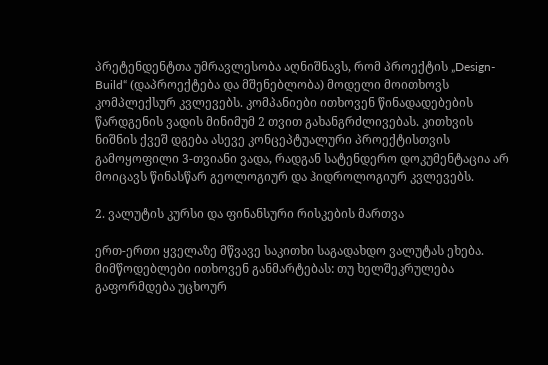პრეტენდენტთა უმრავლესობა აღნიშნავს, რომ პროექტის „Design-Build“ (დაპროექტება და მშენებლობა) მოდელი მოითხოვს კომპლექსურ კვლევებს. კომპანიები ითხოვენ წინადადებების წარდგენის ვადის მინიმუმ 2 თვით გახანგრძლივებას. კითხვის ნიშნის ქვეშ დგება ასევე კონცეპტუალური პროექტისთვის გამოყოფილი 3-თვიანი ვადა, რადგან სატენდერო დოკუმენტაცია არ მოიცავს წინასწარ გეოლოგიურ და ჰიდროლოგიურ კვლევებს.

2. ვალუტის კურსი და ფინანსური რისკების მართვა

ერთ-ერთი ყველაზე მწვავე საკითხი საგადახდო ვალუტას ეხება. მიმწოდებლები ითხოვენ განმარტებას: თუ ხელშეკრულება გაფორმდება უცხოურ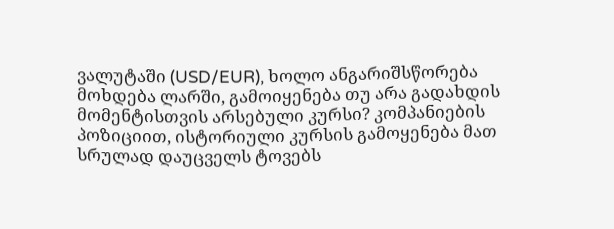ვალუტაში (USD/EUR), ხოლო ანგარიშსწორება მოხდება ლარში, გამოიყენება თუ არა გადახდის მომენტისთვის არსებული კურსი? კომპანიების პოზიციით, ისტორიული კურსის გამოყენება მათ სრულად დაუცველს ტოვებს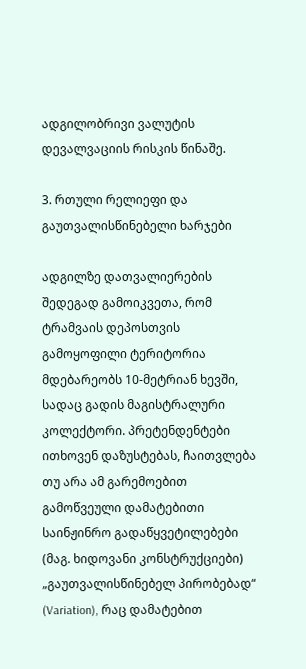ადგილობრივი ვალუტის დევალვაციის რისკის წინაშე.

3. რთული რელიეფი და გაუთვალისწინებელი ხარჯები

ადგილზე დათვალიერების შედეგად გამოიკვეთა, რომ ტრამვაის დეპოსთვის გამოყოფილი ტერიტორია მდებარეობს 10-მეტრიან ხევში, სადაც გადის მაგისტრალური კოლექტორი. პრეტენდენტები ითხოვენ დაზუსტებას, ჩაითვლება თუ არა ამ გარემოებით გამოწვეული დამატებითი საინჟინრო გადაწყვეტილებები (მაგ. ხიდოვანი კონსტრუქციები) „გაუთვალისწინებელ პირობებად“ (Variation), რაც დამატებით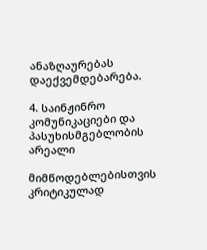ანაზღაურებას დაექვემდებარება.

4. საინჟინრო კომუნიკაციები და პასუხისმგებლობის არეალი

მიმწოდებლებისთვის კრიტიკულად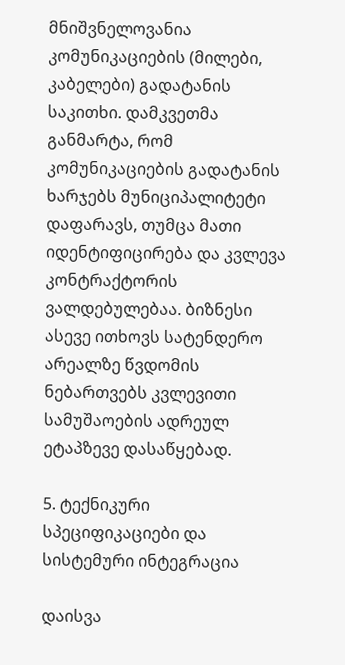მნიშვნელოვანია კომუნიკაციების (მილები, კაბელები) გადატანის საკითხი. დამკვეთმა განმარტა, რომ კომუნიკაციების გადატანის ხარჯებს მუნიციპალიტეტი დაფარავს, თუმცა მათი იდენტიფიცირება და კვლევა კონტრაქტორის ვალდებულებაა. ბიზნესი ასევე ითხოვს სატენდერო არეალზე წვდომის ნებართვებს კვლევითი სამუშაოების ადრეულ ეტაპზევე დასაწყებად.

5. ტექნიკური სპეციფიკაციები და სისტემური ინტეგრაცია

დაისვა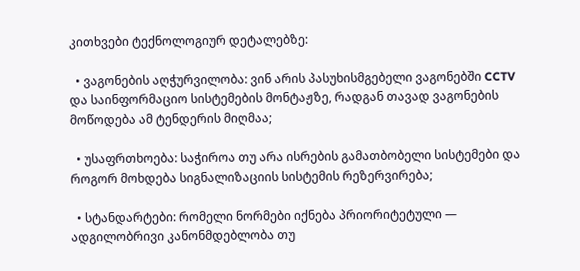კითხვები ტექნოლოგიურ დეტალებზე:

  • ვაგონების აღჭურვილობა: ვინ არის პასუხისმგებელი ვაგონებში CCTV და საინფორმაციო სისტემების მონტაჟზე, რადგან თავად ვაგონების მოწოდება ამ ტენდერის მიღმაა;

  • უსაფრთხოება: საჭიროა თუ არა ისრების გამათბობელი სისტემები და როგორ მოხდება სიგნალიზაციის სისტემის რეზერვირება;

  • სტანდარტები: რომელი ნორმები იქნება პრიორიტეტული — ადგილობრივი კანონმდებლობა თუ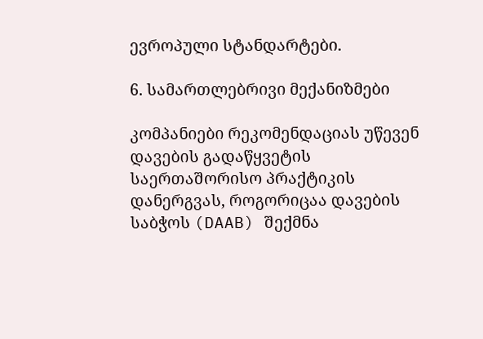ევროპული სტანდარტები.

6. სამართლებრივი მექანიზმები

კომპანიები რეკომენდაციას უწევენ დავების გადაწყვეტის საერთაშორისო პრაქტიკის დანერგვას, როგორიცაა დავების საბჭოს (DAAB) შექმნა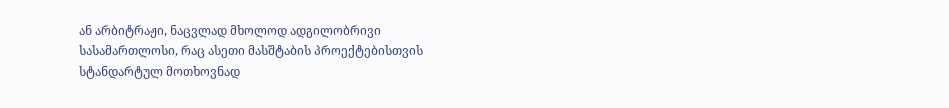ან არბიტრაჟი, ნაცვლად მხოლოდ ადგილობრივი სასამართლოსი, რაც ასეთი მასშტაბის პროექტებისთვის სტანდარტულ მოთხოვნად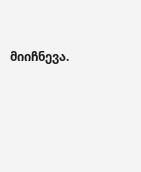მიიჩნევა.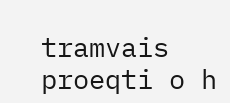tramvais proeqti o h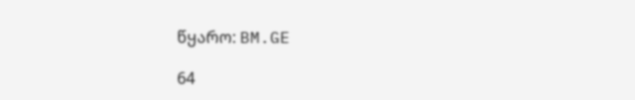წყარო: BM.GE

64